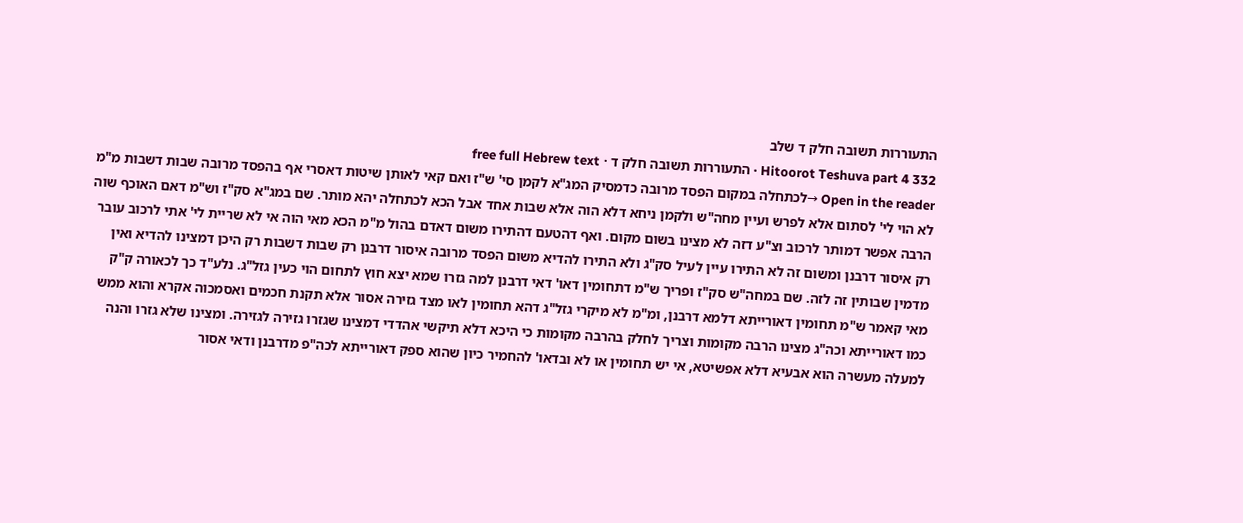התעוררות תשובה חלק ד שלב
Hitoorot Teshuva part 4 332 · התעוררות תשובה חלק ד · free full Hebrew text
Open in the reader →לכתחלה במקום הפסד מרובה כדמסיק המג"א לקמן סי' ש"ז ואם קאי לאותן שיטות דאסרי אף בהפסד מרובה שבות דשבות מ"מ לא הוי לי' לסתום אלא לפרש ועיין מחה"ש ולקמן ניחא דלא הוה אלא שבות אחד אבל הכא לכתחלה יהא מותר. שם במג"א סק"ז וש"מ דאם האוכף שוה הרבה אפשר דמותר לרכוב וצ"ע דזה לא מצינו בשום מקום. ואף דהטעם דהתירו משום דאדם בהול מ"מ הכא מאי הוה אי לא שריית לי' אתי לרכוב עובר רק איסור דרבנן ומשום זה לא התירו עיין לעיל סק"ג ולא התירו להדיא משום הפסד מרובה איסור דרבנן רק שבות דשבות רק היכן דמצינו להדיא ואין מדמין שבותין זה לזה. שם במחה"ש סק"ז ופריך ש"מ דתחומין דאו' דאי דרבנן למה גזרו שמא יצא חוץ לתחום הוי כעין גזל"ג. נלע"ד כך לכאורה ק"ק מאי קאמר ש"מ תחומין דאורייתא דלמא דרבנן, ומ"מ לא מיקרי גזל"ג דהא תחומין לאו מצד גזירה אסור אלא תקנת חכמים ואסמכוה אקרא והוא ממש כמו דאורייתא וכה"ג מצינו הרבה מקומות וצריך לחלק בהרבה מקומות כי היכא דלא תיקשי אהדדי דמצינו שגזרו גזירה לגזירה. ומצינו שלא גזרו והנה למעלה מעשרה הוא אבעיא דלא אפשיטא, אי יש תחומין או לא ובדאו' להחמיר כיון שהוא ספק דאורייתא לכה"פ מדרבנן ודאי אסור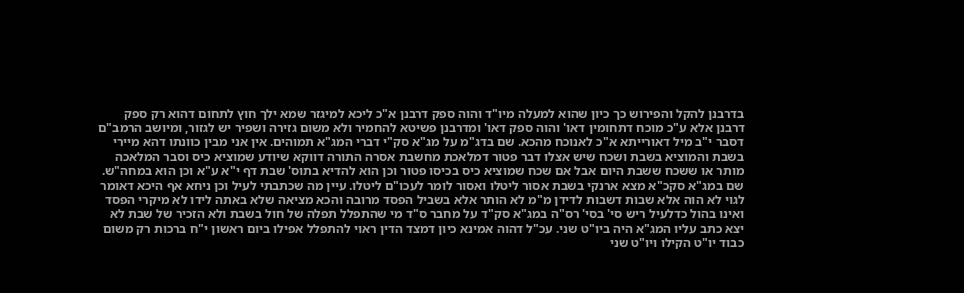בדרבנן להקל והפירוש כך כיון שהוא למעלה מיו"ד והוה ספק דרבנן א"כ ליכא למיגזר שמא ילך חוץ לתחום דהוא רק ספק דרבנן אלא ע"כ מוכח דתחומין דאו' והוה ספק דאו' ומדרבנן פשיטא להחמיר ולא משום גזירה ושפיר יש לגזור, ומיושב הרמב"ם דסבר י"ב מיל דאורייתא א"כ לאנוכח מהכא. שם בדג"מ על מג"א סק"י דברי המג"א תמוהים. אין אני מבין כוונתו דהא מיירי בשבת והמוציא בשבת ושכח שיש אצלו דבר פטור דמלאכת מחשבת אסרה התורה דווקא שיודע שמוציא כיס וסבר המלאכה מותר או ששכח ששבת היום אבל אם שכח שמוציא כיס בכיסו פטור וכן הוא להדיא בתוס' שבת דף י"א ע"א וכן הוא במחה"ש. שם במג"א סקכ"א מצא ארנקי בשבת אסור ליטלו ואסור לומר לעכו"ם ליטלו. עיין מה שכתבתי לעיל וכן ניחא אף היכא דאומר לגוי לא הוה אלא שבות דשבות לדידן מ"מ לא הותר אלא בשביל הפסד מרובה והכא מציאה שלא באתה לידו לא מיקרי הפסד ואינו בהול כדלעיל ריש סי' בסי' רס"ה במג"א סק"ד על מחבר ס"ד מי שהתפלל תפלה של חול בשבת ולא הזכיר של שבת לא יצא כתב עליו המג"א היה ביו"ט שני. עכ"ל דהוה אמינא כיון דמצד הדין ראוי להתפלל אפילו ביום ראשון י"ח ברכות רק משום כבוד יו"ט הקילו ויו"ט שני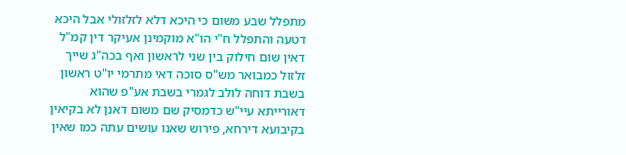מתפלל שבע משום כי היכא דלא לזלזולי אבל היכא דטעה והתפלל ח"י הו"א מוקמינן אעיקר דין קמ"ל דאין שום חילוק בין שני לראשון ואף בכה"ג שייך זלזול כמבואר מש"ס סוכה דאי מתרמי יו"ט ראשון בשבת דוחה לולב לגמרי בשבת אע"פ שהוא דאורייתא עיי"ש כדמסיק שם משום דאנן לא בקיאין בקיבועא דירחא, פירוש שאנו עושים עתה כמו שאין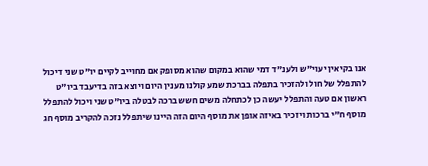אנו בקיאין יעוי"ש ולענ"ד דמי שהוא במקום שהוא מסופק אם מחוייב לקיים יו"ט שני דיכול להתפלל של חול ולהזכיר בתפלה בברכת שמע קולנו מענין היום ויוצא בזה בדיעבד ביו"ט ראשון אם טעה והתפלל יעשה כן לכתחלה משים חשש ברכה לבטלה ביו"ט שני ויכול להתפלל מוסף ח"י ברכות ויזכיר באיזה אופן את מוסף היום הזה היינו שיתפלל נזכה להקריב מוסף חג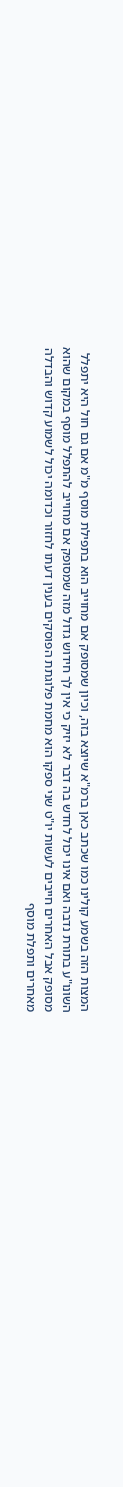המצות הזה בשמע קולינו כמו שכתב כאן ברמ"א שיוצא בזה, וכיון שמסופק אם מחוייב הוא בתפילת מוסף מ"מ אם גם חול היא יתפלל השונו"ע בתורת נדבה ואם אינו יכול לחדש בה דבר לא יזיק כי אין לך חידוש גדול מזה שמסופק אם מחוייב להתפלל מוסף במקום שהוא מסופק אבל האחרים חייבים לעשות יו"ט שני ספקו הוא מחמת פלוגתת הפוסקים בענין דעתו לחזור וכדומה יכול לשמוע קדוש והבדלה מאחרים ותפלת מוסף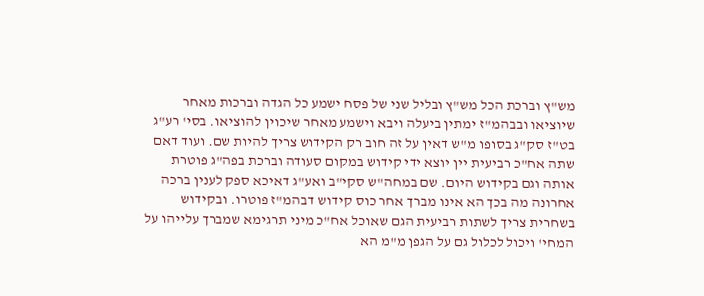מש"ץ וברכת הכל מש"ץ ובליל שני של פסח ישמע כל הגדה וברכות מאחר שיוציאו ובבהמ"ז ימתין ביעלה ויבא וישמע מאחר שיכוין להוציאו. בסי' רע"ג בט"ז סק"ג בסופו מ"ש דאין על זה חוב רק הקידוש צריך להיות שם. ועוד דאם שתה אח"כ רביעית יין יוצא ידי קידוש במקום סעודה וברכת בפה"ג פוטרת אותה וגם בקידוש היום. שם במחה"ש סקי"ב ואע"ג דאיכא ספק לענין ברכה אחרונה מה בכך הא אינו מברך אחר כוס קידוש דבהמ"ז פוטרו. ובקידוש בשחרית צריך לשתות רביעית הגם שאוכל אח"כ מיני תרגימא שמברך עלייהו על המחי' ויכול לכלול גם על הגפן מ"מ הא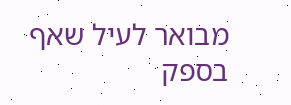מבואר לעיל שאף בספק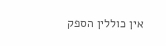אין כוללין הספק